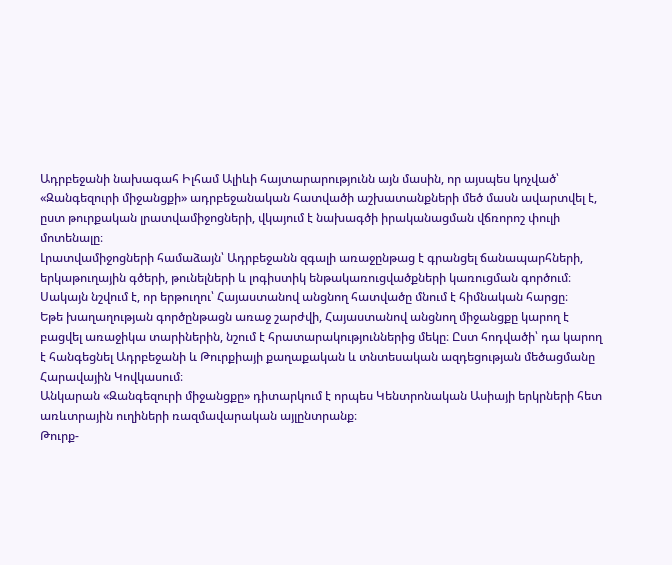Ադրբեջանի նախագահ Իլհամ Ալիևի հայտարարությունն այն մասին, որ այսպես կոչված՝ «Զանգեզուրի միջանցքի» ադրբեջանական հատվածի աշխատանքների մեծ մասն ավարտվել է, ըստ թուրքական լրատվամիջոցների, վկայում է նախագծի իրականացման վճռորոշ փուլի մոտենալը։
Լրատվամիջոցների համաձայն՝ Ադրբեջանն զգալի առաջընթաց է գրանցել ճանապարհների, երկաթուղային գծերի, թունելների և լոգիստիկ ենթակառուցվածքների կառուցման գործում։ Սակայն նշվում է, որ երթուղու՝ Հայաստանով անցնող հատվածը մնում է հիմնական հարցը։
Եթե խաղաղության գործընթացն առաջ շարժվի, Հայաստանով անցնող միջանցքը կարող է բացվել առաջիկա տարիներին, նշում է հրատարակություններից մեկը։ Ըստ հոդվածի՝ դա կարող է հանգեցնել Ադրբեջանի և Թուրքիայի քաղաքական և տնտեսական ազդեցության մեծացմանը Հարավային Կովկասում։
Անկարան «Զանգեզուրի միջանցքը» դիտարկում է որպես Կենտրոնական Ասիայի երկրների հետ առևտրային ուղիների ռազմավարական այլընտրանք։
Թուրք-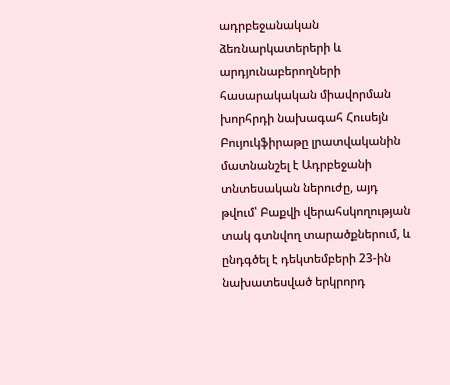ադրբեջանական ձեռնարկատերերի և արդյունաբերողների հասարակական միավորման խորհրդի նախագահ Հուսեյն Բույուկֆիրաթը լրատվականին մատնանշել է Ադրբեջանի տնտեսական ներուժը, այդ թվում՝ Բաքվի վերահսկողության տակ գտնվող տարածքներում, և ընդգծել է դեկտեմբերի 23-ին նախատեսված երկրորդ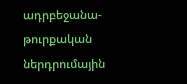ադրբեջանա-թուրքական ներդրումային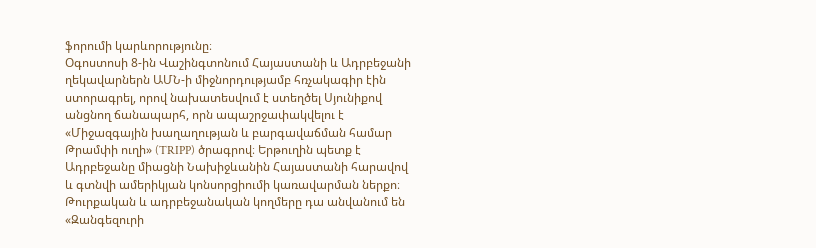ֆորումի կարևորությունը։
Օգոստոսի 8-ին Վաշինգտոնում Հայաստանի և Ադրբեջանի ղեկավարներն ԱՄՆ-ի միջնորդությամբ հռչակագիր էին ստորագրել, որով նախատեսվում է ստեղծել Սյունիքով անցնող ճանապարհ, որն ապաշրջափակվելու է «Միջազգային խաղաղության և բարգավաճման համար Թրամփի ուղի» (TRIPP) ծրագրով։ Երթուղին պետք է Ադրբեջանը միացնի Նախիջևանին Հայաստանի հարավով և գտնվի ամերիկյան կոնսորցիումի կառավարման ներքո։ Թուրքական և ադրբեջանական կողմերը դա անվանում են «Զանգեզուրի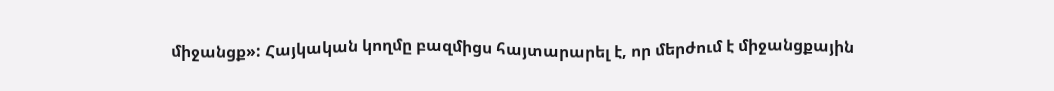միջանցք»: Հայկական կողմը բազմիցս հայտարարել է, որ մերժում է միջանցքային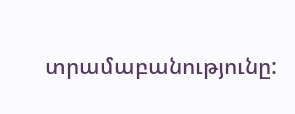տրամաբանությունը: